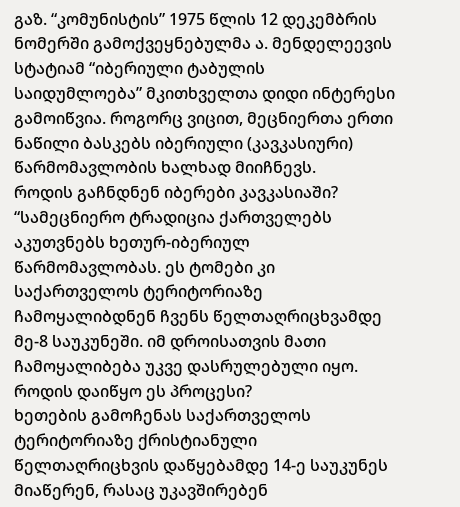გაზ. “კომუნისტის” 1975 წლის 12 დეკემბრის ნომერში გამოქვეყნებულმა ა. მენდელეევის სტატიამ “იბერიული ტაბულის საიდუმლოება” მკითხველთა დიდი ინტერესი გამოიწვია. როგორც ვიცით, მეცნიერთა ერთი ნაწილი ბასკებს იბერიული (კავკასიური) წარმომავლობის ხალხად მიიჩნევს.
როდის გაჩნდნენ იბერები კავკასიაში?
“სამეცნიერო ტრადიცია ქართველებს აკუთვნებს ხეთურ-იბერიულ წარმომავლობას. ეს ტომები კი საქართველოს ტერიტორიაზე ჩამოყალიბდნენ ჩვენს წელთაღრიცხვამდე მე-8 საუკუნეში. იმ დროისათვის მათი ჩამოყალიბება უკვე დასრულებული იყო.
როდის დაიწყო ეს პროცესი?
ხეთების გამოჩენას საქართველოს ტერიტორიაზე ქრისტიანული წელთაღრიცხვის დაწყებამდე 14-ე საუკუნეს მიაწერენ, რასაც უკავშირებენ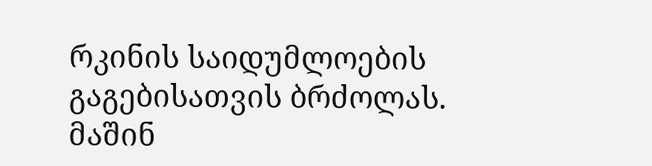რკინის საიდუმლოების გაგებისათვის ბრძოლას. მაშინ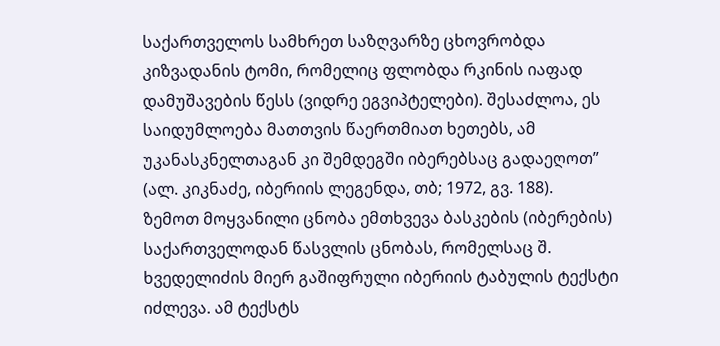საქართველოს სამხრეთ საზღვარზე ცხოვრობდა კიზვადანის ტომი, რომელიც ფლობდა რკინის იაფად დამუშავების წესს (ვიდრე ეგვიპტელები). შესაძლოა, ეს საიდუმლოება მათთვის წაერთმიათ ხეთებს, ამ უკანასკნელთაგან კი შემდეგში იბერებსაც გადაეღოთ” (ალ. კიკნაძე, იბერიის ლეგენდა, თბ; 1972, გვ. 188).
ზემოთ მოყვანილი ცნობა ემთხვევა ბასკების (იბერების) საქართველოდან წასვლის ცნობას, რომელსაც შ. ხვედელიძის მიერ გაშიფრული იბერიის ტაბულის ტექსტი იძლევა. ამ ტექსტს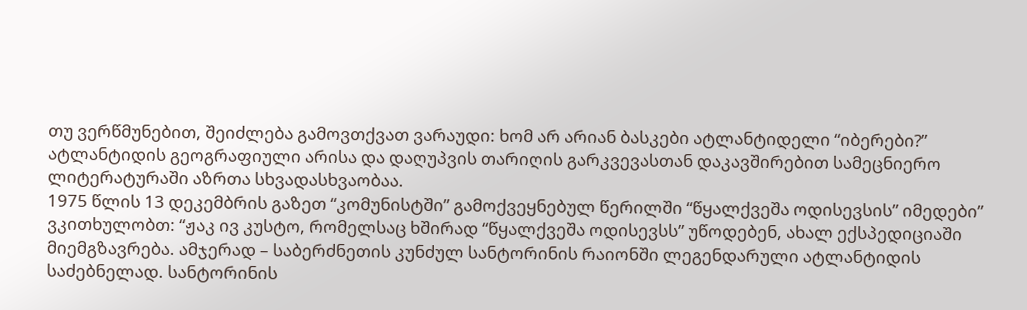თუ ვერწმუნებით, შეიძლება გამოვთქვათ ვარაუდი: ხომ არ არიან ბასკები ატლანტიდელი “იბერები?”
ატლანტიდის გეოგრაფიული არისა და დაღუპვის თარიღის გარკვევასთან დაკავშირებით სამეცნიერო ლიტერატურაში აზრთა სხვადასხვაობაა.
1975 წლის 13 დეკემბრის გაზეთ “კომუნისტში” გამოქვეყნებულ წერილში “წყალქვეშა ოდისევსის” იმედები” ვკითხულობთ: “ჟაკ ივ კუსტო, რომელსაც ხშირად “წყალქვეშა ოდისევსს” უწოდებენ, ახალ ექსპედიციაში მიემგზავრება. ამჯერად – საბერძნეთის კუნძულ სანტორინის რაიონში ლეგენდარული ატლანტიდის საძებნელად. სანტორინის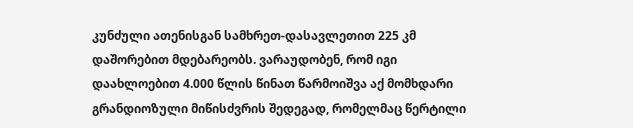კუნძული ათენისგან სამხრეთ-დასავლეთით 225 კმ დაშორებით მდებარეობს. ვარაუდობენ, რომ იგი დაახლოებით 4.000 წლის წინათ წარმოიშვა აქ მომხდარი გრანდიოზული მიწისძვრის შედეგად, რომელმაც წერტილი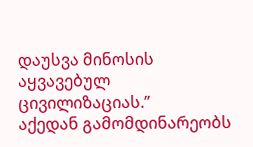დაუსვა მინოსის აყვავებულ ცივილიზაციას.”
აქედან გამომდინარეობს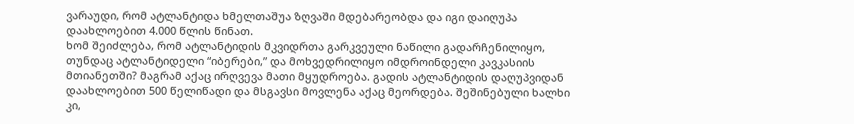ვარაუდი, რომ ატლანტიდა ხმელთაშუა ზღვაში მდებარეობდა და იგი დაიღუპა დაახლოებით 4.000 წლის წინათ.
ხომ შეიძლება, რომ ატლანტიდის მკვიდრთა გარკვეული ნაწილი გადარჩენილიყო, თუნდაც ატლანტიდელი “იბერები,” და მოხვედრილიყო იმდროინდელი კავკასიის მთიანეთში? მაგრამ აქაც ირღვევა მათი მყუდროება. გადის ატლანტიდის დაღუპვიდან დაახლოებით 500 წელიწადი და მსგავსი მოვლენა აქაც მეორდება. შეშინებული ხალხი კი,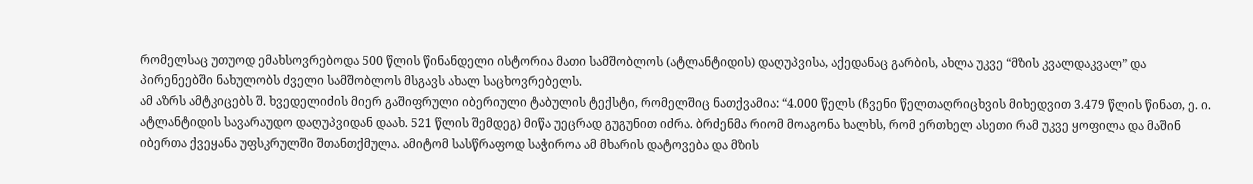რომელსაც უთუოდ ემახსოვრებოდა 500 წლის წინანდელი ისტორია მათი სამშობლოს (ატლანტიდის) დაღუპვისა, აქედანაც გარბის, ახლა უკვე “მზის კვალდაკვალ” და პირენეებში ნახულობს ძველი სამშობლოს მსგავს ახალ საცხოვრებელს.
ამ აზრს ამტკიცებს შ. ხვედელიძის მიერ გაშიფრული იბერიული ტაბულის ტექსტი, რომელშიც ნათქვამია: “4.000 წელს (ჩვენი წელთაღრიცხვის მიხედვით 3.479 წლის წინათ, ე. ი. ატლანტიდის სავარაუდო დაღუპვიდან დაახ. 521 წლის შემდეგ) მიწა უეცრად გუგუნით იძრა. ბრძენმა რიომ მოაგონა ხალხს, რომ ერთხელ ასეთი რამ უკვე ყოფილა და მაშინ იბერთა ქვეყანა უფსკრულში შთანთქმულა. ამიტომ სასწრაფოდ საჭიროა ამ მხარის დატოვება და მზის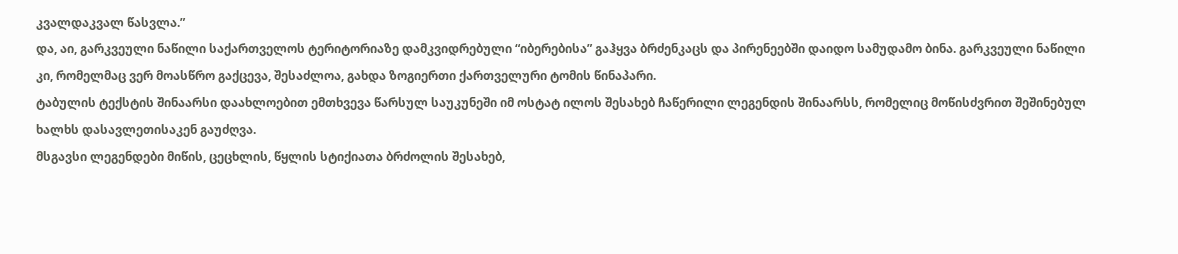კვალდაკვალ წასვლა.”
და, აი, გარკვეული ნაწილი საქართველოს ტერიტორიაზე დამკვიდრებული “იბერებისა” გაჰყვა ბრძენკაცს და პირენეებში დაიდო სამუდამო ბინა. გარკვეული ნაწილი კი, რომელმაც ვერ მოასწრო გაქცევა, შესაძლოა, გახდა ზოგიერთი ქართველური ტომის წინაპარი.
ტაბულის ტექსტის შინაარსი დაახლოებით ემთხვევა წარსულ საუკუნეში იმ ოსტატ ილოს შესახებ ჩაწერილი ლეგენდის შინაარსს, რომელიც მოწისძვრით შეშინებულ ხალხს დასავლეთისაკენ გაუძღვა.
მსგავსი ლეგენდები მიწის, ცეცხლის, წყლის სტიქიათა ბრძოლის შესახებ,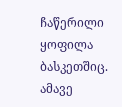ჩაწერილი ყოფილა ბასკეთშიც.
ამავე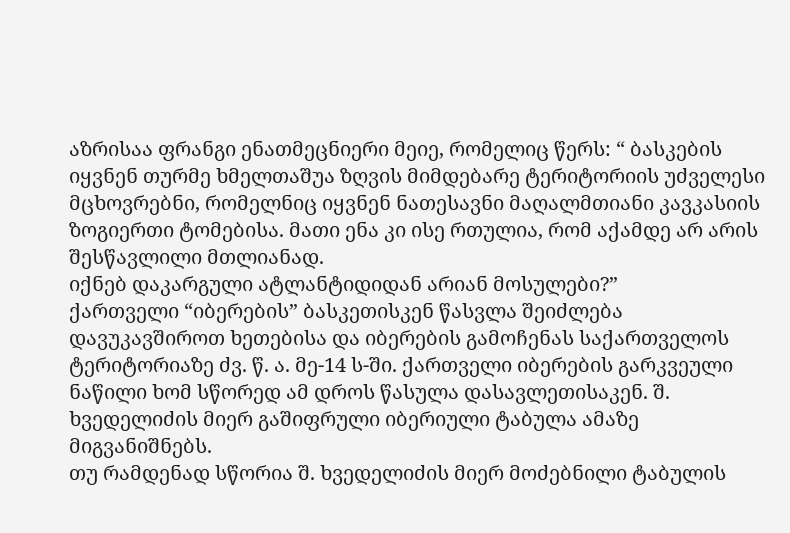აზრისაა ფრანგი ენათმეცნიერი მეიე, რომელიც წერს: “ ბასკების იყვნენ თურმე ხმელთაშუა ზღვის მიმდებარე ტერიტორიის უძველესი მცხოვრებნი, რომელნიც იყვნენ ნათესავნი მაღალმთიანი კავკასიის ზოგიერთი ტომებისა. მათი ენა კი ისე რთულია, რომ აქამდე არ არის შესწავლილი მთლიანად.
იქნებ დაკარგული ატლანტიდიდან არიან მოსულები?”
ქართველი “იბერების” ბასკეთისკენ წასვლა შეიძლება დავუკავშიროთ ხეთებისა და იბერების გამოჩენას საქართველოს ტერიტორიაზე ძვ. წ. ა. მე-14 ს-ში. ქართველი იბერების გარკვეული ნაწილი ხომ სწორედ ამ დროს წასულა დასავლეთისაკენ. შ. ხვედელიძის მიერ გაშიფრული იბერიული ტაბულა ამაზე მიგვანიშნებს.
თუ რამდენად სწორია შ. ხვედელიძის მიერ მოძებნილი ტაბულის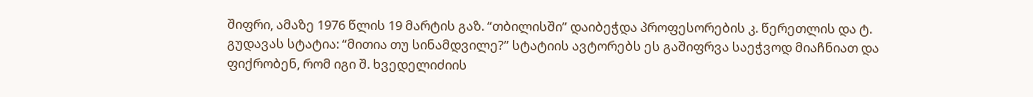შიფრი, ამაზე 1976 წლის 19 მარტის გაზ. “თბილისში” დაიბეჭდა პროფესორების კ. წერეთლის და ტ. გუდავას სტატია: “მითია თუ სინამდვილე?” სტატიის ავტორებს ეს გაშიფრვა საეჭვოდ მიაჩნიათ და ფიქრობენ, რომ იგი შ. ხვედელიძიის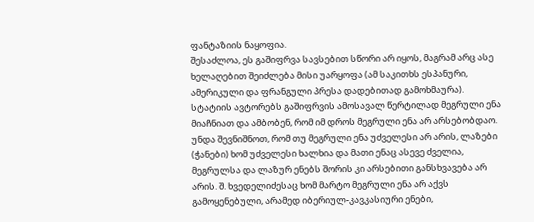ფანტაზიის ნაყოფია.
შესაძლოა, ეს გაშიფრვა სავსებით სწორი არ იყოს, მაგრამ არც ასე ხელაღებით შეიძლება მისი უარყოფა (ამ საკითხს ესპანური, ამერიკული და ფრანგული პრესა დადებითად გამოხმაურა).
სტატიის ავტორებს გაშიფრვის ამოსავალ წერტილად მეგრული ენა მიაჩნიათ და ამბობენ, რომ იმ დროს მეგრული ენა არ არსებობდაო. უნდა შევნიშნოთ, რომ თუ მეგრული ენა უძველესი არ არის, ლაზები (ჭანები) ხომ უძველესი ხალხია და მათი ენაც ასევე ძველია, მეგრულსა და ლაზურ ენებს შორის კი არსებითი განსხვავება არ არის. შ. ხვედელიძესაც ხომ მარტო მეგრული ენა არ აქვს გამოყენებული, არამედ იბერიულ-კავკასიური ენები,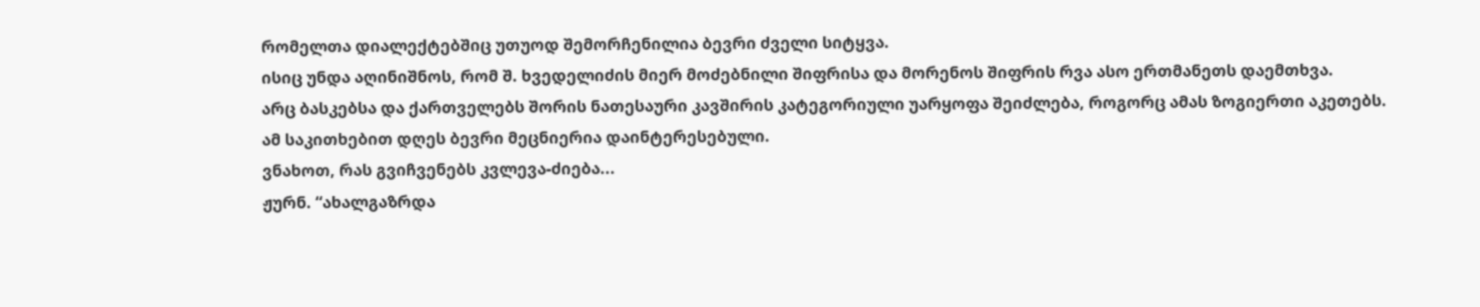რომელთა დიალექტებშიც უთუოდ შემორჩენილია ბევრი ძველი სიტყვა.
ისიც უნდა აღინიშნოს, რომ შ. ხვედელიძის მიერ მოძებნილი შიფრისა და მორენოს შიფრის რვა ასო ერთმანეთს დაემთხვა.
არც ბასკებსა და ქართველებს შორის ნათესაური კავშირის კატეგორიული უარყოფა შეიძლება, როგორც ამას ზოგიერთი აკეთებს.
ამ საკითხებით დღეს ბევრი მეცნიერია დაინტერესებული.
ვნახოთ, რას გვიჩვენებს კვლევა-ძიება...
ჟურნ. “ახალგაზრდა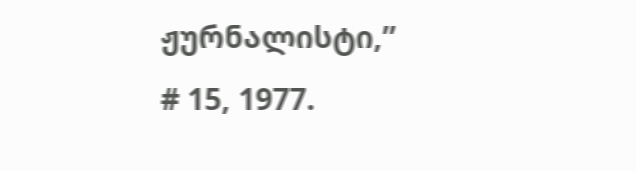ჟურნალისტი,”
# 15, 1977.